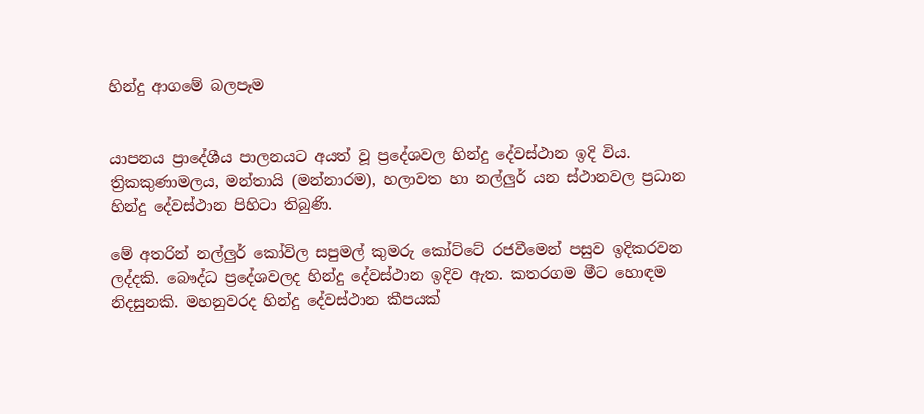හින්දු ආගමේ බලපෑම


යාපනය ප්‍රාදේශීය පාලනයට අයත් වූ ප්‍රදේශවල හින්දු දේවස්‌ථාන ඉදි විය. ත්‍රිකකුණාමලය, මන්තායි (මන්නාරම), හලාවත හා නල්ලුර් යන ස්‌ථානවල ප්‍රධාන හින්දු දේවස්‌ථාන පිහිටා තිබුණි.

මේ අතරින් නල්ලුර් කෝවිල සපුමල් කුමරු කෝට්‌ටේ රජවීමෙන් පසුව ඉදිකරවන ලද්දකි. බෞද්ධ ප්‍රදේශවලද හින්දු දේවස්‌ථාන ඉදිව ඇත. කතරගම මීට හොඳම නිදසුනකි. මහනුවරද හින්දු දේවස්‌ථාන කීපයක්‌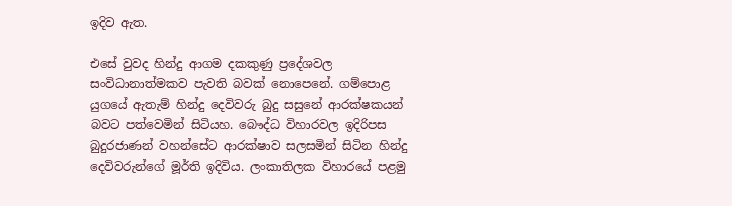ඉදිව ඇත.

එ‍සේ වුවද හින්දු ආගම දකකුණු ප්‍රදේශවල සංවිධානාත්මකව පැවති බවක්‌ නොපෙනේ. ගම්පොළ යුගයේ ඇතැම් හින්දු දෙවිවරු බුදු සසුනේ ආරක්‌ෂකයන් බවට පත්වෙමින් සිටියහ. බෞද්ධ විහාරවල ඉදිරිපස බුදුරජාණන් වහන්සේට ආරක්‌ෂාව සලසමින් සිටින හින්දු දෙවිවරුන්ගේ මූර්ති ඉදිවිය. ලංකාතිලක විහාරයේ පළමු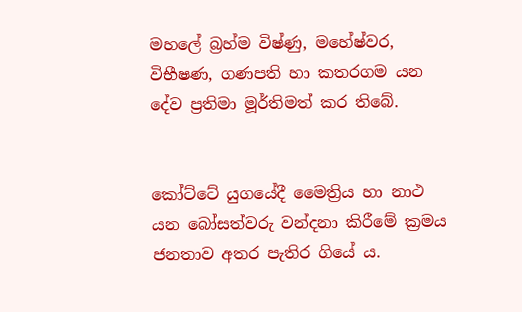මහලේ බ්‍රහ්ම විෂ්ණු, මහේෂ්වර, විභීෂණ, ගණපති හා කතරගම යන දේව ප්‍රතිමා මූර්තිමත් කර තිබේ.


කෝට්‌ටේ යුගයේදී මෛත්‍රිය හා නාථ යන බෝසත්වරු වන්දනා කිරීමේ ක්‍රමය ජනතාව අතර පැතිර ගියේ ය.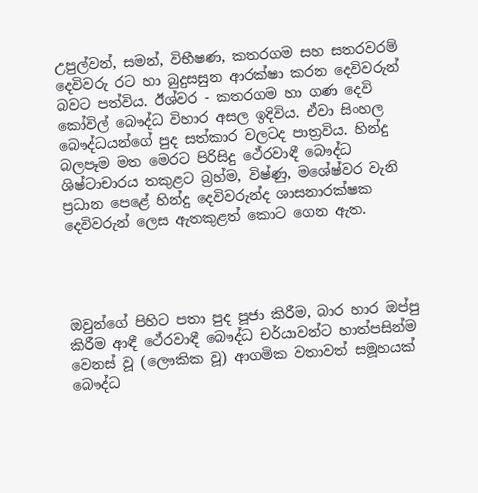උපුල්වන්, සමන්, විභීෂණ, කතරගම සහ සතරවරම් දෙවිවරු රට හා බුදුසසුන ආරක්‌ෂා කරන දෙවිවරුන් බවට පත්විය. ඊශ්වර - කතරගම හා ගණ දෙවි කෝවිල් බෞද්ධ විහාර අසල ඉදිවිය. ඒවා සිංහල බෞද්ධයන්ගේ පුද සත්කාර වලටද පාත්‍රවිය. හින්දු බලපෑම මත මෙරට පිරිසිදු ථේරවාඳී බෞද්ධ ශිෂ්ටාචාරය තකුළට බ්‍රහ්ම, විෂ්ණු, මශේෂ්වර වැනි ප්‍රධාන පෙළේ හින්දු දෙවිවරුන්ද ශාසනාරක්‌ෂක දෙවිවරුන් ලෙස ඇතකුළත් කොට ගෙන ඇත.




ඔවුන්ගේ පිහිට පතා පුද පූජා කිරීම, බාර හාර ඔප්පු කිරීම ආඳී ථේරවාඳී බෞද්ධ චර්යාවන්ට හාත්පසින්ම වෙනස්‌ වූ (ලෞකික වූ) ආගමික වතාවත් සමූහයක්‌ බෞද්ධ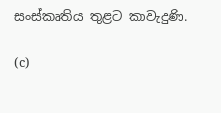සංස්‌කෘතිය තුළට කාවැදුණි.

(c)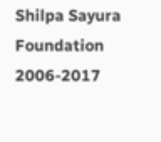Shilpa Sayura Foundation 2006-2017